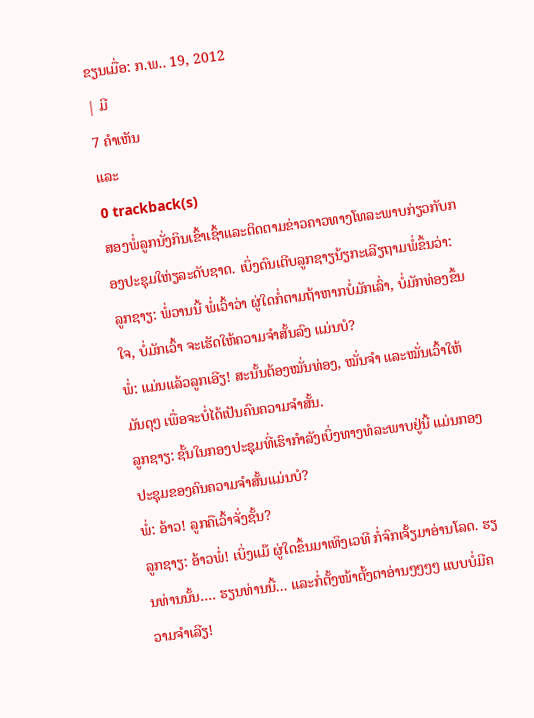ຂຽນເມື່ອ: ກ.ພ.. 19, 2012
| ມີ
7 ຄຳເຫັນ
ແລະ
0 trackback(s)
ສອງພໍ່ລູກນັ່ງກິນເຂົ້າເຊົ້າແລະຕິດຕາມຂ່າວຄາວທາງໂທລະພາບກ່ຽວກັບກອງປະຊຸມໃຫ່ຽລະດັບຊາດ. ເບິ່ງດົນເຕີບລູກຊາຽນ້ຽກະເລີຽຖາມພໍ່ຂຶ້ນວ່າ:
ລູກຊາຽ: ພໍ່ວານນີ້ ພໍ່ເວົ້າວ່າ ຜູ່ໃດກໍ່ຕາມຖ້າຫາກບໍ່ມັກເລົ່າ, ບໍ່ມັກທ່ອງຂຶ້ນໃຈ, ບໍ່ມັກເວົ້າ ຈະເຮັດໃຫ້ຄວາມຈຳສັ້ນລົງ ແມ່ນບໍ?
ພໍ່: ແມ່ນແລ້ວລູກເອີຽ! ສະນັ້ນຕ້ອງໝັ່ນທ່ອງ, ໝັ່ນຈຳ ແລະໝັ່ນເວົ້າໃຫ້ມັນດຸໆ ເພື່ອຈະບໍ່ໄດ້ເປັນຄົນຄວາມຈຳສັ້ນ.
ລູກຊາຽ: ຊັ້ນໃນກອງປະຊຸມທີ່ເຮົາກຳລັງເບິ່ງທາງທໍລະພາບຢູ່ນີ້ ແມ່ນກອງປະຊຸມຂອງຄົນຄວາມຈຳສັ້ນແມ່ນບໍ?
ພໍ່: ອ້າວ! ລູກຄືເວົ້າຈັ່ງຊັ້ນ?
ລູກຊາຽ: ອ້າວພໍ່! ເບິ່ງແມ໊ ຜູ່ໃດຂຶ້ນມາເທິງເວທີ ກໍ່ຈົກເຈັ້ຽມາອ່ານໂລດ. ຮຽນທ່ານນັ້ນ.... ຮຽນທ່ານນີ້... ແລະກໍ່ຕັ້ງໜ້າຕັ້ງຕາອ່ານໆໆໆໆ ແບບບໍ່ມີຄວາມຈຳເລີຽ!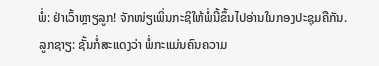ພໍ່: ຢ່າເວົ້າຫຼາຽລູກ! ຈັກໜ່ຽເພິ່ນກະຊິໃຫ້ພໍ່ນີ້ຂຶ້ນໄປອ່ານໃນກອງປະຊຸມຄືກັນ.
ລູກຊາຽ: ຊັ້ນກໍ່ສະແດງວ່າ ພໍ່ກະແມ່ນຄົນຄວາມ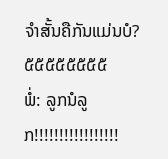ຈຳສັ້ນຄືກັນແມ່ນບໍ? ໕໕໕໕໕໕໕໕
ພໍ່: ລູກນໍລູກ!!!!!!!!!!!!!!!!!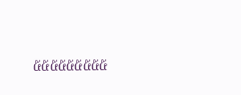໕໕໕໕໕໕໕໕໕